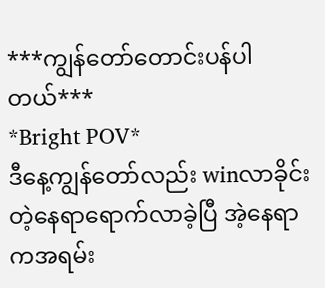***ကျွန်တော်တောင်းပန်ပါတယ်***
*Bright POV*
ဒီနေ့ကျွန်တော်လည်း winလာခိုင်းတဲ့နေရာရောက်လာခဲ့ပြီ အဲ့နေရာကအရမ်း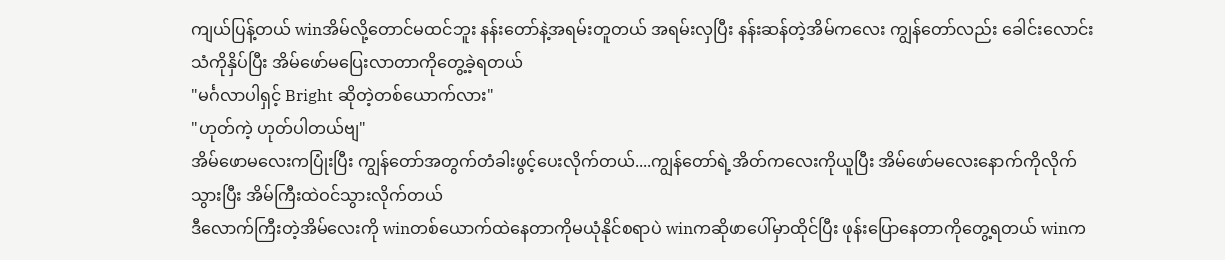ကျယ်ပြန့်တယ် winအိမ်လို့တောင်မထင်ဘူး နန်းတော်နဲ့အရမ်းတူတယ် အရမ်းလှပြီး နန်းဆန်တဲ့အိမ်ကလေး ကျွန်တော်လည်း ခေါင်းလောင်းသံကိုနှိပ်ပြီး အိမ်ဖော်မပြေးလာတာကိုတွေ့ခဲ့ရတယ်
"မင်္ဂလာပါရှင့် Bright ဆိုတဲ့တစ်ယောက်လား"
"ဟုတ်ကဲ့ ဟုတ်ပါတယ်ဗျ"
အိမ်ဖောမလေးကပြုံးပြီး ကျွန်တော်အတွက်တံခါးဖွင့်ပေးလိုက်တယ်....ကျွန်တော်ရဲ့အိတ်ကလေးကိုယူပြီး အိမ်ဖော်မလေးနောက်ကိုလိုက်သွားပြီး အိမ်ကြီးထဲဝင်သွားလိုက်တယ်
ဒီလောက်ကြီးတဲ့အိမ်လေးကို winတစ်ယောက်ထဲနေတာကိုမယုံနိုင်စရာပဲ winကဆိုဖာပေါ်မှာထိုင်ပြီး ဖုန်းပြောနေတာကိုတွေ့ရတယ် winက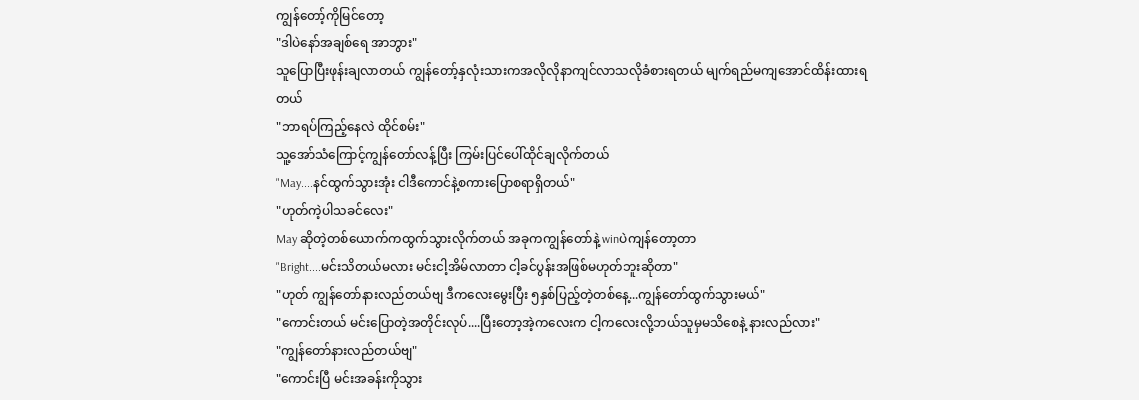ကျွန်တော့်ကိုမြင်တော့
"ဒါပဲနော်အချစ်ရေ အာဘွား"
သူပြောပြီးဖုန်းချလာတယ် ကျွန်တော့်နှလုံးသားကအလိုလိုနာကျင်လာသလိုခံစားရတယ် မျက်ရည်မကျအောင်ထိန်းထားရတယ်
"ဘာရပ်ကြည့်နေလဲ ထိုင်စမ်း"
သူ့အော်သံကြောင့်ကျွန်တော်လန့်ပြီး ကြမ်းပြင်ပေါ်ထိုင်ချလိုက်တယ်
"May....နင်ထွက်သွားအုံး ငါဒီကောင်နဲ့စကားပြောစရာရှိတယ်"
"ဟုတ်ကဲ့ပါသခင်လေး"
May ဆိုတဲ့တစ်ယောက်ကထွက်သွားလိုက်တယ် အခုကကျွန်တော်နဲ့ winပဲကျန်တော့တာ
"Bright....မင်းသိတယ်မလား မင်းငါ့အိမ်လာတာ ငါ့ခင်ပွန်းအဖြစ်မဟုတ်ဘူးဆိုတာ"
"ဟုတ် ကျွန်တော်နားလည်တယ်ဗျ ဒီကလေးမွေးပြီး ၅နှစ်ပြည့်တဲ့တစ်နေ့...ကျွန်တော်ထွက်သွားမယ်"
"ကောင်းတယ် မင်းပြောတဲ့အတိုင်းလုပ်....ပြီးတော့အဲ့ကလေးက ငါ့ကလေးလို့ဘယ်သူမှမသိစေနဲ့ နားလည်လား"
"ကျွန်တော်နားလည်တယ်ဗျ"
"ကောင်းပြီ မင်းအခန်းကိုသွား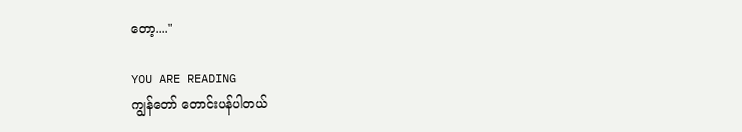တော့...."

YOU ARE READING
ကျွန်တော် တောင်းပန်ပါတယ်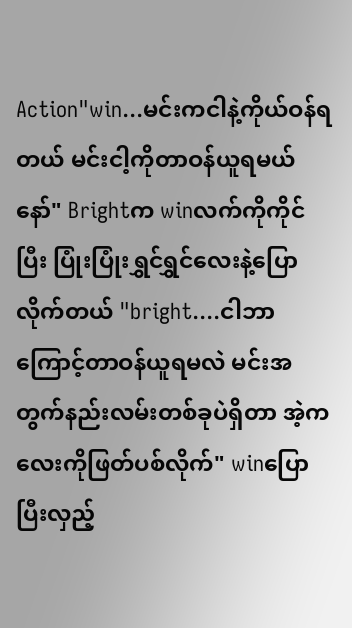Action"win...မင်းကငါနဲ့ကိုယ်ဝန်ရတယ် မင်းငါ့ကိုတာဝန်ယူရမယ်နော်" Brightက winလက်ကိုကိုင်ပြီး ပြုံးပြုံးရွှင်ရွှင်လေးနဲ့ပြောလိုက်တယ် "bright....ငါဘာကြောင့်တာဝန်ယူရမလဲ မင်းအတွက်နည်းလမ်းတစ်ခုပဲရှိတာ အဲ့ကလေးကိုဖြတ်ပစ်လိုက်" winပြောပြီးလှည့်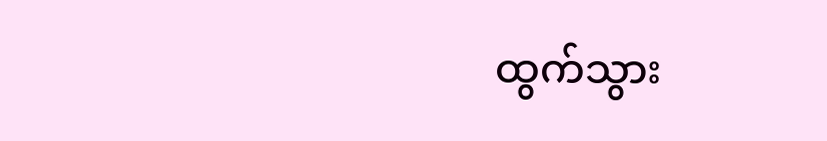ထွက်သွား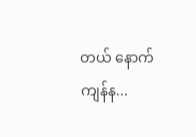တယ် နောက်ကျန်န...